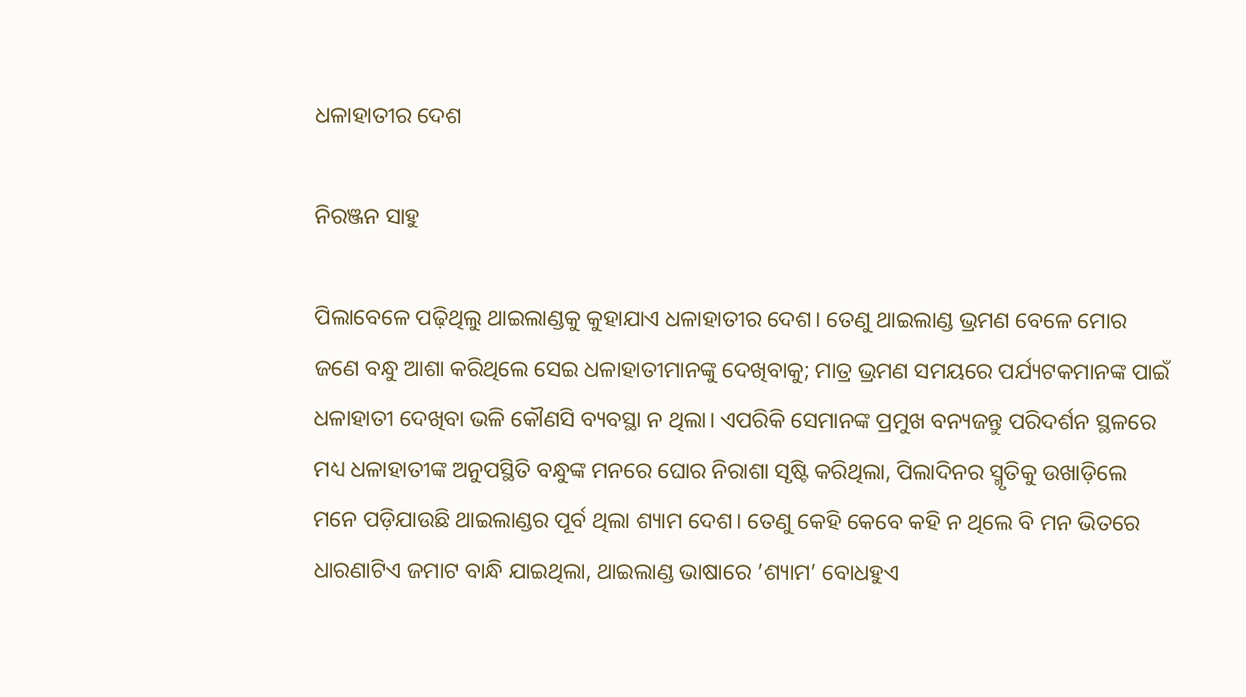ଧଳାହାତୀର ଦେଶ

ନିରଞ୍ଜନ ସାହୁ

ପିଲାବେଳେ ପଢ଼ିଥିଲୁ ଥାଇଲାଣ୍ଡକୁ କୁହାଯାଏ ଧଳାହାତୀର ଦେଶ। ତେଣୁ ଥାଇଲାଣ୍ଡ ଭ୍ରମଣ ବେଳେ ମୋର ଜଣେ ବନ୍ଧୁ ଆଶା କରିଥିଲେ ସେଇ ଧଳାହାତୀମାନଙ୍କୁ ଦେଖିବାକୁ; ମାତ୍ର ଭ୍ରମଣ ସମୟରେ ପର୍ଯ୍ୟଟକମାନଙ୍କ ପାଇଁ ଧଳାହାତୀ ଦେଖିବା ଭଳି କୌଣସି ବ୍ୟବସ୍ଥା ନ ଥିଲା। ଏପରିକି ସେମାନଙ୍କ ପ୍ରମୁଖ ବନ୍ୟଜନ୍ତୁ ପରିଦର୍ଶନ ସ୍ଥଳରେ ମଧ୍ୟ ଧଳାହାତୀଙ୍କ ଅନୁପସ୍ଥିତି ବନ୍ଧୁଙ୍କ ମନରେ ଘୋର ନିରାଶା ସୃଷ୍ଟି କରିଥିଲା, ପିଲାଦିନର ସ୍ମୃତିକୁ ଉଖାଡ଼ିଲେ ମନେ ପଡ଼ିଯାଉଛି ଥାଇଲାଣ୍ଡର ପୂର୍ବ ଥିଲା ଶ୍ୟାମ ଦେଶ। ତେଣୁ କେହି କେବେ କହି ନ ଥିଲେ ବି ମନ ଭିତରେ ଧାରଣାଟିଏ ଜମାଟ ବାନ୍ଧି ଯାଇଥିଲା, ଥାଇଲାଣ୍ଡ ଭାଷାରେ ’ଶ୍ୟାମ’ ବୋଧହୁଏ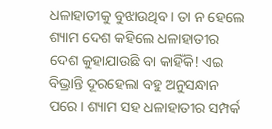ଧଳାହାତୀକୁ ବୁଝାଉଥିବ। ତା ନ ହେଲେ ଶ୍ୟାମ ଦେଶ କହିଲେ ଧଳାହାତୀର ଦେଶ କୁହାଯାଉଛି ବା କାହିଁକି! ଏଇ ବିଭ୍ରାନ୍ତି ଦୂରହେଲା ବହୁ ଅନୁସନ୍ଧାନ ପରେ। ଶ୍ୟାମ ସହ ଧଳାହାତୀର ସମ୍ପର୍କ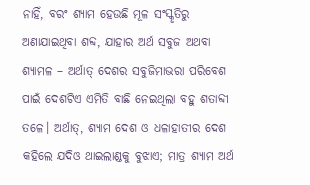ନାହିଁ, ବରଂ ଶ୍ୟାମ ହେଉଛି ମୂଳ ସଂସ୍କୃତିରୁ ଅଣାଯାଇଥିବା ଶବ୍ଦ, ଯାହାର ଅର୍ଥ ସବୁଜ ଅଥବା ଶ୍ୟାମଳ – ଅର୍ଥାତ୍‌ ଦେଶର ସବୁଜିମାଭରା ପରିବେଶ ପାଇଁ ଦେଶଟିଏ ଏମିତି ବାଛି ନେଇଥିଲା ବହୁ ଶତାବ୍ଦୀ ତଳେ। ଅର୍ଥାତ୍‌, ଶ୍ୟାମ ଦେଶ ଓ ଧଳାହାତୀର ଦେଶ କହିଲେ ଯଦିଓ ଥାଇଲାଣ୍ଡକୁ ବୁଝାଏ; ମାତ୍ର ଶ୍ୟାମ ଅର୍ଥ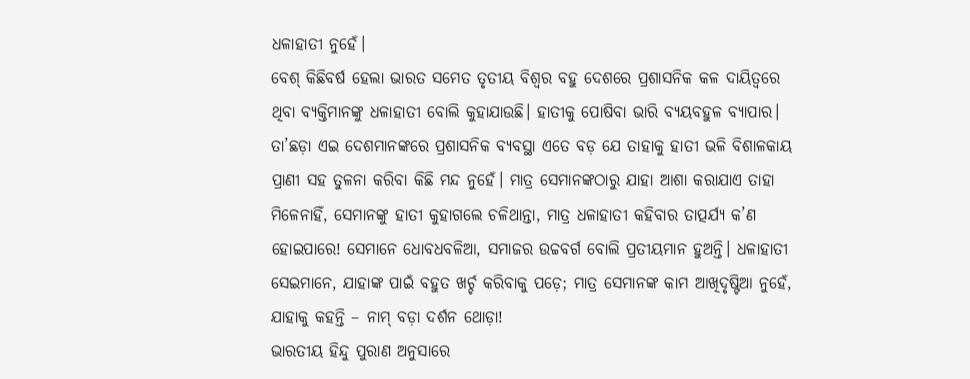ଧଳାହାତୀ ନୁହେଁ।
ବେଶ୍‌ କିଛିବର୍ଷ ହେଲା ଭାରତ ସମେତ ତୃତୀୟ ବିଶ୍ୱର ବହୁ ଦେଶରେ ପ୍ରଶାସନିକ କଳ ଦାୟିତ୍ୱରେ ଥିବା ବ୍ୟକ୍ତିମାନଙ୍କୁ ଧଳାହାତୀ ବୋଲି କୁହାଯାଉଛି। ହାତୀକୁ ପୋଷିବା ଭାରି ବ୍ୟୟବହୁଳ ବ୍ୟାପାର। ତା’ଛଡ଼ା ଏଇ ଦେଶମାନଙ୍କରେ ପ୍ରଶାସନିକ ବ୍ୟବସ୍ଥା ଏତେ ବଡ଼ ଯେ ତାହାକୁ ହାତୀ ଭଳି ବିଶାଳକାୟ ପ୍ରାଣୀ ସହ ତୁଳନା କରିବା କିଛି ମନ୍ଦ ନୁହେଁ। ମାତ୍ର ସେମାନଙ୍କଠାରୁ ଯାହା ଆଶା କରାଯାଏ ତାହା ମିଳେନାହିଁ, ସେମାନଙ୍କୁ ହାତୀ କୁହାଗଲେ ଚଳିଥାନ୍ତା, ମାତ୍ର ଧଳାହାତୀ କହିବାର ତାତ୍ପର୍ଯ୍ୟ କ’ଣ ହୋଇପାରେ! ସେମାନେ ଧୋବଧବଳିଆ, ସମାଜର ଉଚ୍ଚବର୍ଗ ବୋଲି ପ୍ରତୀୟମାନ ହୁଅନ୍ତି। ଧଳାହାତୀ ସେଇମାନେ, ଯାହାଙ୍କ ପାଇଁ ବହୁତ ଖର୍ଚ୍ଚ କରିବାକୁ ପଡ଼େ; ମାତ୍ର ସେମାନଙ୍କ କାମ ଆଖିଦୃଷ୍ଟିଆ ନୁହେଁ, ଯାହାକୁ କହନ୍ତି – ନାମ୍‌ ବଡ଼ା ଦର୍ଶନ ଥୋଡ଼ା!
ଭାରତୀୟ ହିନ୍ଦୁ ପୁରାଣ ଅନୁସାରେ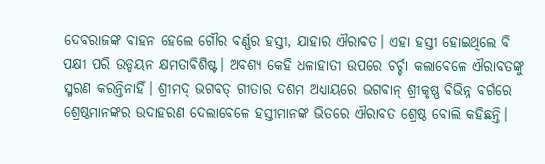ଦେବରାଜଙ୍କ ବାହନ ହେଲେ ଗୌର ବର୍ଣ୍ଣର ହସ୍ତୀ, ଯାହାର ଐରାବତ। ଏହା ହସ୍ତୀ ହୋଇଥିଲେ ବି ପକ୍ଷୀ ପରି ଉଡ୍ଡୟନ କ୍ଷମତାବିଶିଷ୍ଟ। ଅବଶ୍ୟ କେହି ଧଳାହାତୀ ଉପରେ ଚର୍ଚ୍ଚା କଲାବେଳେ ଐରାବତଙ୍କୁ ସ୍ମରଣ କରନ୍ତିନାହିଁ। ଶ୍ରୀମଦ୍‌ ଭଗବତ୍‌ ଗୀତାର ଦଶମ ଅଧ୍ୟାୟରେ ଭଗବାନ୍‌ ଶ୍ରୀକୃଷ୍ଣ ବିଭିନ୍ନ ବର୍ଗରେ ଶ୍ରେଷ୍ଠମାନଙ୍କର ଉଦାହରଣ ଦେଲାବେଳେ ହସ୍ତୀମାନଙ୍କ ଭିତରେ ଐରାବତ ଶ୍ରେଷ୍ଠ ବୋଲି କହିଛନ୍ତି।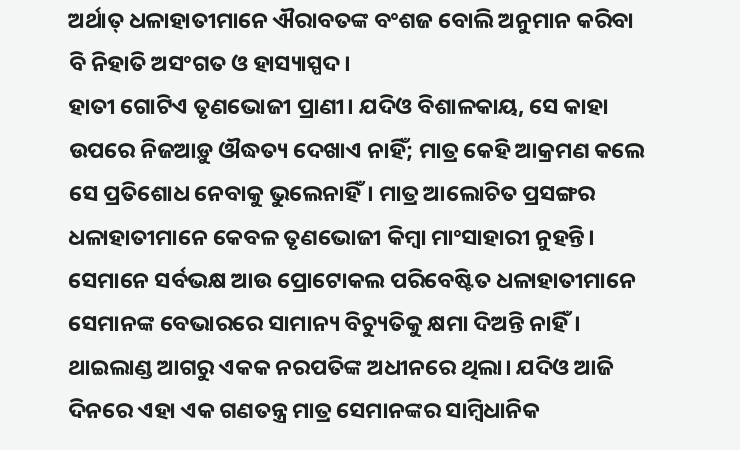ଅର୍ଥାତ୍‌ ଧଳାହାତୀମାନେ ଐରାବତଙ୍କ ବଂଶଜ ବୋଲି ଅନୁମାନ କରିବା ବି ନିହାତି ଅସଂଗତ ଓ ହାସ୍ୟାସ୍ପଦ।
ହାତୀ ଗୋଟିଏ ତୃଣଭୋଜୀ ପ୍ରାଣୀ। ଯଦିଓ ବିଶାଳକାୟ, ସେ କାହା ଉପରେ ନିଜଆଡ଼ୁ ଔଦ୍ଧତ୍ୟ ଦେଖାଏ ନାହିଁ; ମାତ୍ର କେହି ଆକ୍ରମଣ କଲେ ସେ ପ୍ରତିଶୋଧ ନେବାକୁ ଭୁଲେନାହିଁ। ମାତ୍ର ଆଲୋଚିତ ପ୍ରସଙ୍ଗର ଧଳାହାତୀମାନେ କେବଳ ତୃଣଭୋଜୀ କିମ୍ବା ମାଂସାହାରୀ ନୁହନ୍ତି। ସେମାନେ ସର୍ବଭକ୍ଷ ଆଉ ପ୍ରୋଟୋକଲ ପରିବେଷ୍ଟିତ ଧଳାହାତୀମାନେ ସେମାନଙ୍କ ବେଭାରରେ ସାମାନ୍ୟ ବିଚ୍ୟୁତିକୁ କ୍ଷମା ଦିଅନ୍ତି ନାହିଁ।
ଥାଇଲାଣ୍ଡ ଆଗରୁ ଏକକ ନରପତିଙ୍କ ଅଧୀନରେ ଥିଲା। ଯଦିଓ ଆଜି ଦିନରେ ଏହା ଏକ ଗଣତନ୍ତ୍ର ମାତ୍ର ସେମାନଙ୍କର ସାମ୍ବିଧାନିକ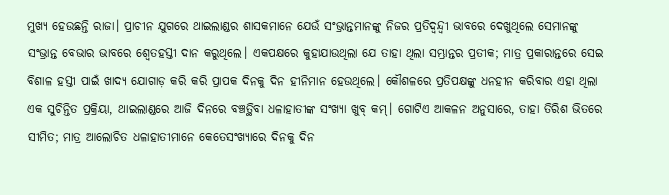ମୁଖ୍ୟ ହେଉଛନ୍ତି ରାଜା। ପ୍ରାଚୀନ ଯୁଗରେ ଥାଇଲାଣ୍ଡର ଶାସକମାନେ ଯେଉଁ ସଂଭ୍ରାନ୍ତମାନଙ୍କୁ ନିଜର ପ୍ରତିଦ୍ୱନ୍ଦ୍ୱୀ ଭାବରେ ଦେଖୁଥିଲେ ସେମାନଙ୍କୁ ସଂଭ୍ରାନ୍ତ ବେଭାର ଭାବରେ ଶ୍ୱେତହସ୍ତୀ ଦାନ କରୁଥିଲେ। ଏକପକ୍ଷରେ କୁହାଯାଉଥିଲା ଯେ ତାହା ଥିଲା ସମ୍ଭ୍ରାନ୍ତର ପ୍ରତୀକ; ମାତ୍ର ପ୍ରକାରାନ୍ତରେ ସେଇ ବିଶାଳ ହସ୍ତୀ ପାଇଁ ଖାଦ୍ୟ ଯୋଗାଡ଼ କରି କରି ପ୍ରାପକ ଦିନକୁ ଦିନ ହୀନିମାନ ହେଉଥିଲେ। କୌଶଳରେ ପ୍ରତିପକ୍ଷଙ୍କୁ ଧନହୀନ କରିବାର ଏହା ଥିଲା ଏକ ସୁଚିନ୍ତିତ ପ୍ରକ୍ରିୟା, ଥାଇଲାଣ୍ଡରେ ଆଜି ଦିନରେ ବଞ୍ଚତ୍ଥିବା ଧଳାହାତୀଙ୍କ ସଂଖ୍ୟା ଖୁବ୍‌ କମ୍‌। ଗୋଟିଏ ଆକଳନ ଅନୁସାରେ, ତାହା ତିରିଶ ଭିତରେ ସୀମିତ; ମାତ୍ର ଆଲୋଚିତ ଧଳାହାତୀମାନେ କେତେସଂଖ୍ୟାରେ ଦିନକୁ ଦିନ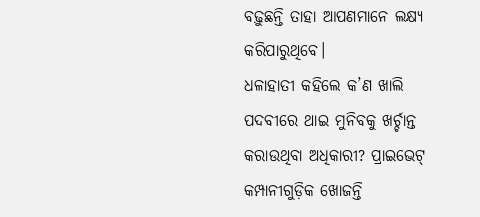ବଢ଼ୁଛନ୍ତି ତାହା ଆପଣମାନେ ଲକ୍ଷ୍ୟ କରିପାରୁଥିବେ।
ଧଳାହାତୀ କହିଲେ କ’ଣ ଖାଲି ପଦବୀରେ ଥାଇ ମୁନିବକୁ ଖର୍ଚ୍ଚାନ୍ତ କରାଉଥିବା ଅଧିକାରୀ? ପ୍ରାଇଭେଟ୍‌ କମ୍ପାନୀଗୁଡ଼ିକ ଖୋଜନ୍ତି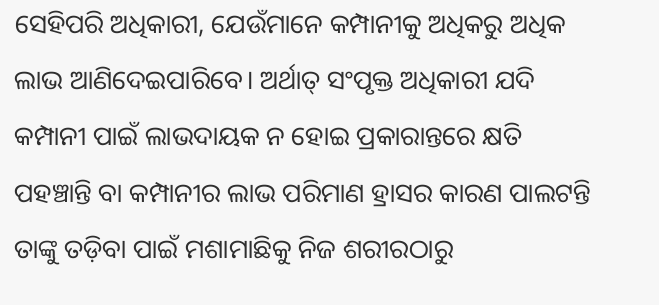ସେହିପରି ଅଧିକାରୀ, ଯେଉଁମାନେ କମ୍ପାନୀକୁ ଅଧିକରୁ ଅଧିକ ଲାଭ ଆଣିଦେଇପାରିବେ। ଅର୍ଥାତ୍‌ ସଂପୃକ୍ତ ଅଧିକାରୀ ଯଦି କମ୍ପାନୀ ପାଇଁ ଲାଭଦାୟକ ନ ହୋଇ ପ୍ରକାରାନ୍ତରେ କ୍ଷତି ପହଞ୍ଚାନ୍ତି ବା କମ୍ପାନୀର ଲାଭ ପରିମାଣ ହ୍ରାସର କାରଣ ପାଲଟନ୍ତି ତାଙ୍କୁ ତଡ଼ିବା ପାଇଁ ମଶାମାଛିକୁ ନିଜ ଶରୀରଠାରୁ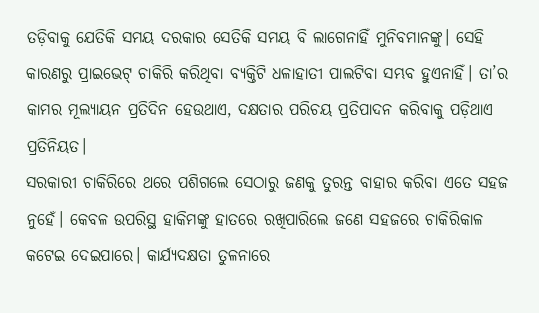ତଡ଼ିବାକୁ ଯେତିକି ସମୟ ଦରକାର ସେତିକି ସମୟ ବି ଲାଗେନାହିଁ ମୁନିବମାନଙ୍କୁ। ସେହି କାରଣରୁ ପ୍ରାଇଭେଟ୍‌ ଚାକିରି କରିଥିବା ବ୍ୟକ୍ତିଟି ଧଳାହାତୀ ପାଲଟିବା ସମ୍ଭବ ହୁଏନାହିଁ। ତା’ର କାମର ମୂଲ୍ୟାୟନ ପ୍ରତିଦିନ ହେଉଥାଏ, ଦକ୍ଷତାର ପରିଚୟ ପ୍ରତିପାଦନ କରିବାକୁ ପଡ଼ିଥାଏ ପ୍ରତିନିୟତ।
ସରକାରୀ ଚାକିରିରେ ଥରେ ପଶିଗଲେ ସେଠାରୁ ଜଣକୁ ତୁରନ୍ତ ବାହାର କରିବା ଏତେ ସହଜ ନୁହେଁ। କେବଳ ଉପରିସ୍ଥ ହାକିମଙ୍କୁ ହାତରେ ରଖିପାରିଲେ ଜଣେ ସହଜରେ ଚାକିରିକାଳ କଟେଇ ଦେଇପାରେ। କାର୍ଯ୍ୟଦକ୍ଷତା ତୁଳନାରେ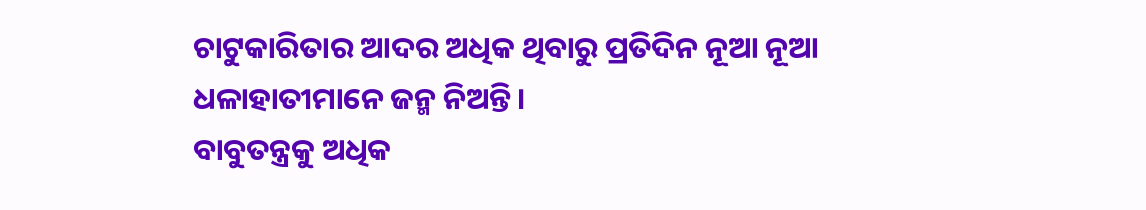ଚାଟୁକାରିତାର ଆଦର ଅଧିକ ଥିବାରୁ ପ୍ରତିଦିନ ନୂଆ ନୂଆ ଧଳାହାତୀମାନେ ଜନ୍ମ ନିଅନ୍ତି।
ବାବୁତନ୍ତ୍ରକୁ ଅଧିକ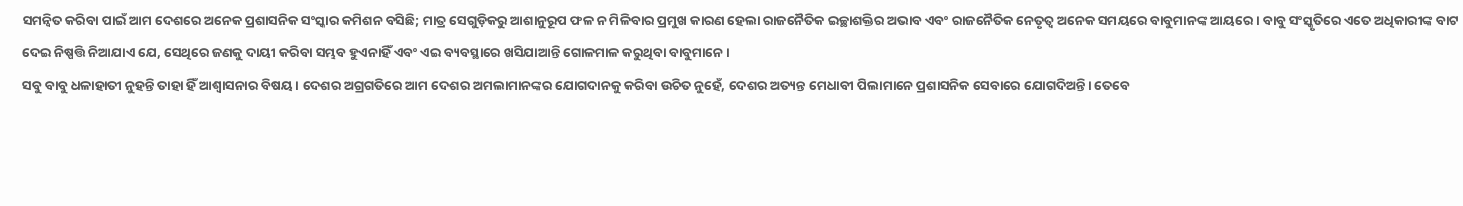ସମନ୍ବିତ କରିବା ପାଇଁ ଆମ ଦେଶରେ ଅନେକ ପ୍ରଶାସନିକ ସଂସ୍କାର କମିଶନ ବସିଛି; ମାତ୍ର ସେଗୁଡ଼ିକରୁ ଆଶାନୁରୂପ ଫଳ ନ ମିଳିବାର ପ୍ରମୁଖ କାରଣ ହେଲା ରାଜନୈତିକ ଇଚ୍ଛାଶକ୍ତିର ଅଭାବ ଏବଂ ରାଜନୈତିକ ନେତୃତ୍ୱ ଅନେକ ସମୟରେ ବାବୁମାନଙ୍କ ଆୟରେ। ବାବୁ ସଂସ୍କୃତିରେ ଏତେ ଅଧିକାରୀଙ୍କ ବାଟ ଦେଇ ନିଷ୍ପତ୍ତି ନିଆଯାଏ ଯେ, ସେଥିରେ ଜଣକୁ ଦାୟୀ କରିବା ସମ୍ଭବ ହୁଏନାହିଁ ଏବଂ ଏଇ ବ୍ୟବସ୍ଥାରେ ଖସିଯାଆନ୍ତି ଗୋଳମାଳ କରୁଥିବା ବାବୁମାନେ।
ସବୁ ବାବୁ ଧଳାହାତୀ ନୁହନ୍ତି ତାହା ହିଁ ଆଶ୍ୱାସନାର ବିଷୟ। ଦେଶର ଅଗ୍ରଗତିରେ ଆମ ଦେଶର ଅମଲାମାନଙ୍କର ଯୋଗଦାନକୁ କରିବା ଉଚିତ ନୁହେଁ, ଦେଶର ଅତ୍ୟନ୍ତ ମେଧାବୀ ପିଲାମାନେ ପ୍ରଶାସନିକ ସେବାରେ ଯୋଗଦିଅନ୍ତି। ତେବେ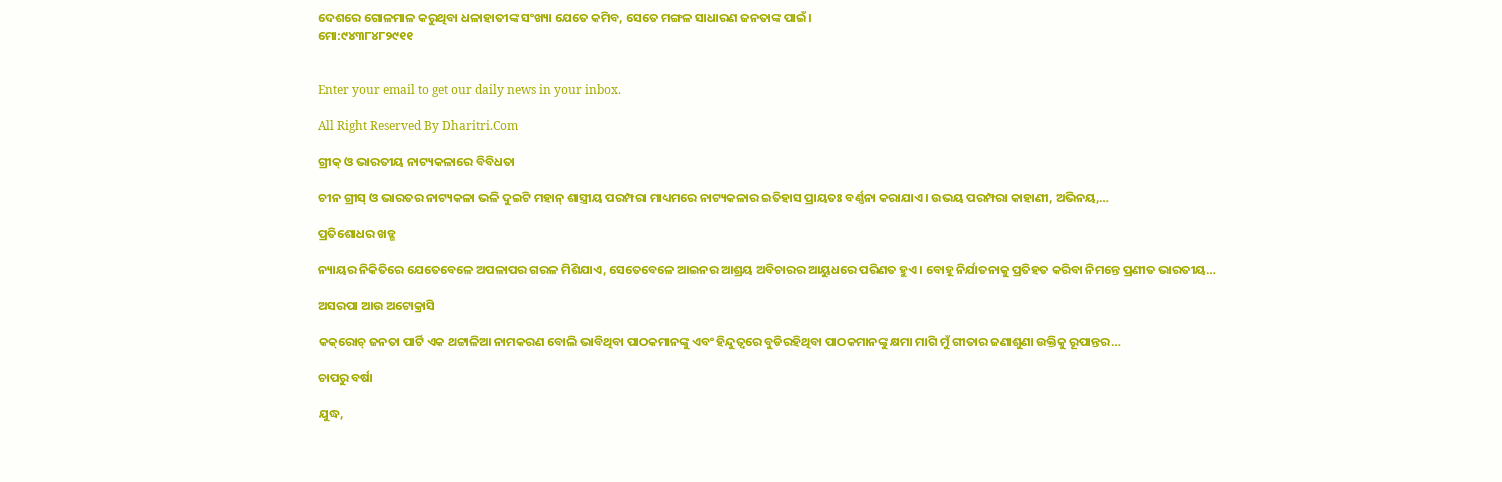ଦେଶରେ ଗୋଳମାଳ କରୁଥିବା ଧଳାହାତୀଙ୍କ ସଂଖ୍ୟା ଯେତେ କମିବ, ସେତେ ମଙ୍ଗଳ ସାଧାରଣ ଜନତାଙ୍କ ପାଇଁ।
ମୋ:୯୪୩୮୪୮୨୯୧୧


Enter your email to get our daily news in your inbox.

All Right Reserved By Dharitri.Com

ଗ୍ରୀକ୍‌ ଓ ଭାରତୀୟ ନାଟ୍ୟକଳାରେ ବିବିଧତା

ଚୀନ ଗ୍ରୀସ୍‌ ଓ ଭାରତର ନାଟ୍ୟକଳା ଭଳି ଦୁଇଟି ମହାନ୍‌ ଶାସ୍ତ୍ରୀୟ ପରମ୍ପରା ମାଧ୍ୟମରେ ନାଟ୍ୟକଳାର ଇତିହାସ ପ୍ରାୟତଃ ବର୍ଣ୍ଣନା କରାଯାଏ। ଉଭୟ ପରମ୍ପରା କାହାଣୀ, ଅଭିନୟ,…

ପ୍ରତିଶୋଧର ଖଡ୍ଗ

ନ୍ୟାୟର ନିକିତିରେ ଯେତେବେଳେ ଅପଳାପର ଗରଳ ମିଶିଯାଏ, ସେତେବେଳେ ଆଇନର ଆଶ୍ରୟ ଅବିଚାରର ଆୟୁଧରେ ପରିଣତ ହୁଏ। ବୋହୂ ନିର୍ଯାତନାକୁ ପ୍ରତିହତ କରିବା ନିମନ୍ତେ ପ୍ରଣୀତ ଭାରତୀୟ…

ଅସରପା ଆଉ ଅଟୋକ୍ରାସି

କକ୍‌ରୋଚ୍‌ ଜନତା ପାର୍ଟି ଏକ ଥଟ୍ଟାଳିଆ ନାମକରଣ ବୋଲି ଭାବିଥିବା ପାଠକମାନଙ୍କୁ ଏବଂ ହିନ୍ଦୁତ୍ୱରେ ବୁଡିରହିଥିବା ପାଠକମାନଙ୍କୁ କ୍ଷମା ମାଗି ମୁଁ ଗୀତାର ଜଣାଶୁଣା ଉକ୍ତିକୁ ରୂପାନ୍ତର…

ଚାପରୁ ବର୍ଷା

ଯୁଦ୍ଧ,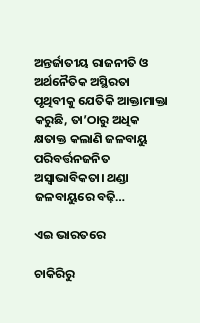ଅନ୍ତର୍ଜାତୀୟ ରାଜନୀତି ଓ ଅର୍ଥନୈତିକ ଅସ୍ଥିରତା ପୃଥିବୀକୁ ଯେତିକି ଆକ୍ତାମାକ୍ତା କରୁଛି, ତା’ଠାରୁ ଅଧିକ କ୍ଷତାକ୍ତ କଲାଣି ଜଳବାୟୁ ପରିବର୍ତ୍ତନଜନିତ ଅସ୍ବାଭାବିକତା। ଥଣ୍ଡା ଜଳବାୟୁରେ ବଢ଼ି…

ଏଇ ଭାରତରେ

ଚାକିରିରୁ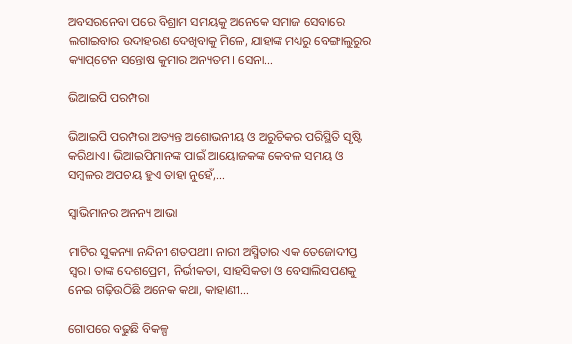ଅବସରନେବା ପରେ ବିଶ୍ରାମ ସମୟକୁ ଅନେକେ ସମାଜ ସେବାରେ ଲଗାଇବାର ଉଦାହରଣ ଦେଖିବାକୁ ମିଳେ, ଯାହାଙ୍କ ମଧ୍ୟରୁ ବେଙ୍ଗାଲୁରୁର କ୍ୟାପ୍‌ଟେନ ସନ୍ତୋଷ କୁମାର ଅନ୍ୟତମ। ସେନା…

ଭିଆଇପି ପରମ୍ପରା

ଭିଆଇପି ପରମ୍ପରା ଅତ୍ୟନ୍ତ ଅଶୋଭନୀୟ ଓ ଅରୁଚିକର ପରିସ୍ଥିତି ସୃଷ୍ଟି କରିଥାଏ। ଭିଆଇପିମାନଙ୍କ ପାଇଁ ଆୟୋଜକଙ୍କ କେବଳ ସମୟ ଓ ସମ୍ବଳର ଅପଚୟ ହୁଏ ତାହା ନୁହେଁ,…

ସ୍ବାଭିମାନର ଅନନ୍ୟ ଆଭା

ମାଟିର ସୁକନ୍ୟା ନନ୍ଦିନୀ ଶତପଥୀ। ନାରୀ ଅସ୍ମିତାର ଏକ ତେଜୋଦୀପ୍ତ ସ୍ବର। ତାଙ୍କ ଦେଶପ୍ରେମ, ନିର୍ଭୀକତା, ସାହସିକତା ଓ ବେସାଲିସପଣକୁ ନେଇ ଗଢ଼ିଉଠିଛି ଅନେକ କଥା, କାହାଣୀ…

ଗୋପରେ ବଢୁଛି ବିକଳ୍ପ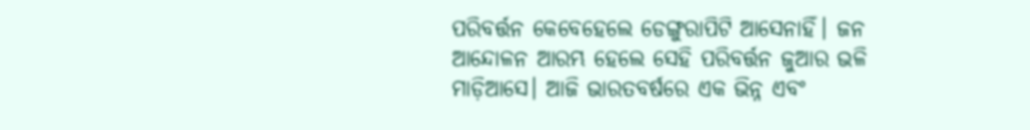ପରିବର୍ତ୍ତନ କେବେହେଲେ ଡେଙ୍ଗୁରାପିଟି ଆସେନାହିଁ। ଜନ ଆନ୍ଦୋଳନ ଆରମ୍ଭ ହେଲେ ସେହି ପରିବର୍ତ୍ତନ ଜୁଆର ଭଳି ମାଡ଼ିଆସେ। ଆଜି ଭାରତବର୍ଷରେ ଏକ ଭିନ୍ନ ଏବଂ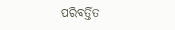ପରିବର୍ତ୍ତିତ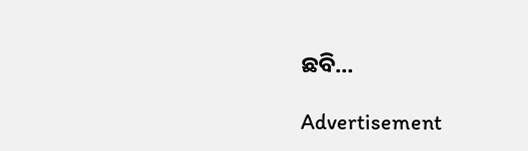ଛବି…

Advertisement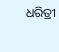ଧରିତ୍ରୀ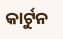କାର୍ଟୁନ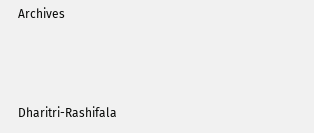Archives



Dharitri-Rashifala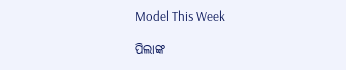Model This Week

ପିଲାଙ୍କ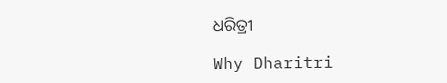ଧରିତ୍ରୀ

Why Dharitri